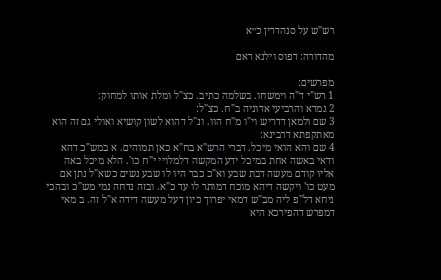רש"ש על סנהדרין כ״א

מהדורה: דפוס וילנא ראם

מפרשים:
1 רש"י ד"ה וימשחו. בשלמה כתיב. כצ"ל ומלת אותו למחוק:
2 גמרא והרביעי אדוניה ב"ח. כצ"ל:
3 שם ולמאן דדריש וי"ו מ"ח הוו. ונ"ל דהוא לשון קושיא ואולי גם זה הוא מאתקפתא דרבינא:
4 שם והא הואי מיכל. דברי הרש"א בח"א כאן תמוהים. א במש"כ דהא ודאי באשה אחת במיכל ידע המקשה דלמלויי י"ח כו'. הלא מיכל באה אליו קודם מעשה דבת שבע וא"כ כבר היו לו שבע נשים כשא"ל נתן אם מעט כו' ויקשה דיהא מוכח דמותר לו עד כ"א. ובזה נדחה נמי מש"כ ובהכי ניחא דל"פ ליה מב"ש דמאי יפרוך כיון דעל מעשה דידה א"ל זה. ב מאי דמפרש דהפירכא היא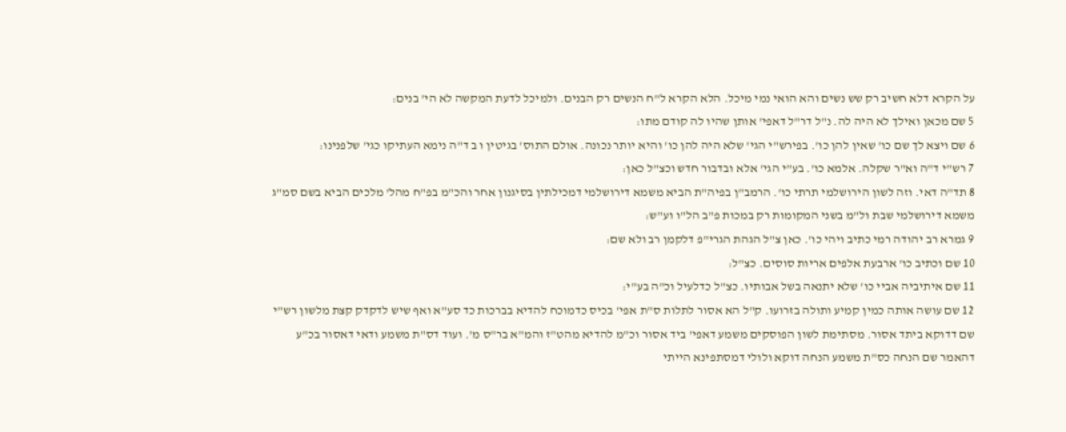על הקרא דלא חשיב רק שש נשים והא הואי נמי מיכל. הלא הקרא ל"ח הנשים רק הבנים. ולמיכל לדעת המקשה לא הי' בנים:
5 שם מכאן ואילך לא היה לה. נ"ל דר"ל דאפי' אותן שהיו לה קודם מתו:
6 שם ויצא לך שם כו' שאין להן כו'. בפירש"י הגי' שלא היה להן כו' והיא יותר נכונה. אולם התוס' בגיטין ו ב ד"ה נימא העתיקו כגי' שלפנינו:
7 רש"י ד"ה וא"ר שקלה. אלמא כו'. בע"י הגי' אלא ובדבור חדש וכצ"ל כאן:
8 תד"ה דאי. וזה לשון הירושלמי תרתי כו'. הרמב"ן בפיה"ת הביא משמא דירושלמי דמכילתין בסיגנון אחר והכ"מ בפ"ח מהל' מלכים הביא בשם סמ"ג משמא דירושלמי שבת ול"מ בשני המקומות רק במכות פ"ב הל"ו וע"ש:
9 גמרא רב יהודה רמי כתיב ויהי כו'. כאן צ"ל הגהת הגרי"פ דלקמן רב ולא שם:
10 שם וכתיב כו' ארבעת אלפים אריות סוסים. כצ"ל:
11 שם איתיביה אביי כו' שלא יתנאה בשל אבותיו. כצ"ל כדלעיל וכ"ה בע"י:
12 שם עושה אותה כמין קמיע ותולה בזרועו. ק"ל הא אסור לתלות ס"ת אפי' בכיס כדמוכח להדיא בברכות כד סע"א ואף שיש לדקדק קצת מלשון רש"י שם דדוקא ביתד אסור. מסתימת לשון הפוסקים משמע דאפי' ביד אסור וכ"מ להדיא מהט"ז והמ"א בר"ס מ'. ועוד דס"ת משמע ודאי דאסור בכ"ע דהאמר שם הנחה כס"ת משמע הנחה דוקא ולולי דמסתפינא הייתי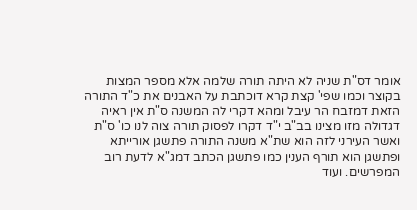אומר דס"ת שניה לא היתה תורה שלמה אלא מספר המצות בקוצר וכמו שפי' קצת קרא דוכתבת על האבנים את כ"ד התורה הזאת דמזבח הר עיבל ומהא דקרי לה המשנה ס"ת אין ראיה דגדולה מזו מצינו בב"ב י"ד דקרו לפסוק תורה צוה לנו כו' ס"ת ואשר העירני לזה הוא שת"א משנה התורה פתשגן אורייתא ופתשגן הוא תורף הענין כמו פתשגן הכתב דמג"א לדעת רוב המפרשים. ועוד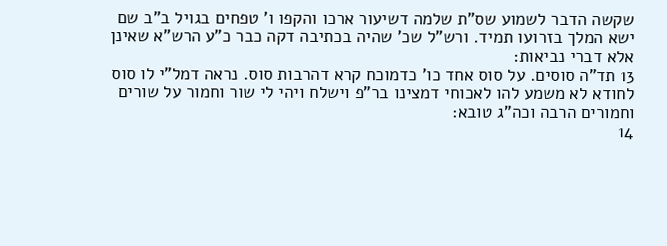שקשה הדבר לשמוע שס"ת שלמה דשיעור ארכו והקפו ו' טפחים בגויל ב"ב שם ישא המלך בזרועו תמיד. ורש"ל שכ' שהיה בכתיבה דקה כבר כ"ע הרש"א שאינן אלא דברי נביאות:
13 תד"ה סוסים. על סוס אחד כו' כדמוכח קרא דהרבות סוס. נראה דמל"י לו סוס לחודא לא משמע להו לאכוחי דמצינו בר"פ וישלח ויהי לי שור וחמור על שורים וחמורים הרבה וכה"ג טובא:
14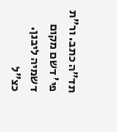תד"ה כתב. ור"ת פי' דשם מקום דשמיה ליבנן. כצ"ל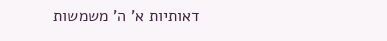דאותיות א' ה' משמשות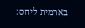בארמית ליחס: